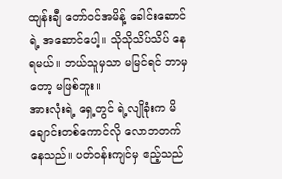ထျန်းချီ တော်ဝင်အမိန့် ခေါင်းဆောင်ရဲ့ အဆောင်ပေါ့။ သိုသိုသိပ်သိပ် နေရမယ်။ ဘယ်သူမှသာ မမြင်ရင် ဘာမှတော့ မဖြစ်ဘူး။
အားလုံးရဲ့ ရှေ့တွင် ရဲ့လျိုခုံးက မိချောင်းတစ်ကောင်လို လောဘတက်နေသည်။ ပတ်ဝန်းကျင်မှ ဧည့်သည်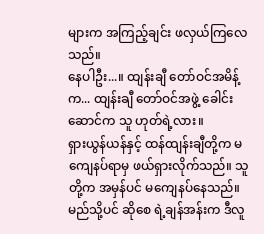များက အကြည့်ချင်း ဖလှယ်ကြလေသည်။
နေပါဦး...။ ထျန်းချီ တော်ဝင်အမိန့်က... ထျန်းချီ တော်ဝင်အဖွဲ့ ခေါင်းဆောင်က သူ ဟုတ်ရဲ့လား။
ရှားယွန်ယန်နှင့် ထန်ထျန်းချီတို့က မကျေနပ်ရာမှ ဖယ်ရှားလိုက်သည်။ သူတို့က အမှန်ပင် မကျေနပ်နေသည်။ မည်သို့ပင် ဆိုစေ ရဲ့ချန်အန်းက ဒီလူ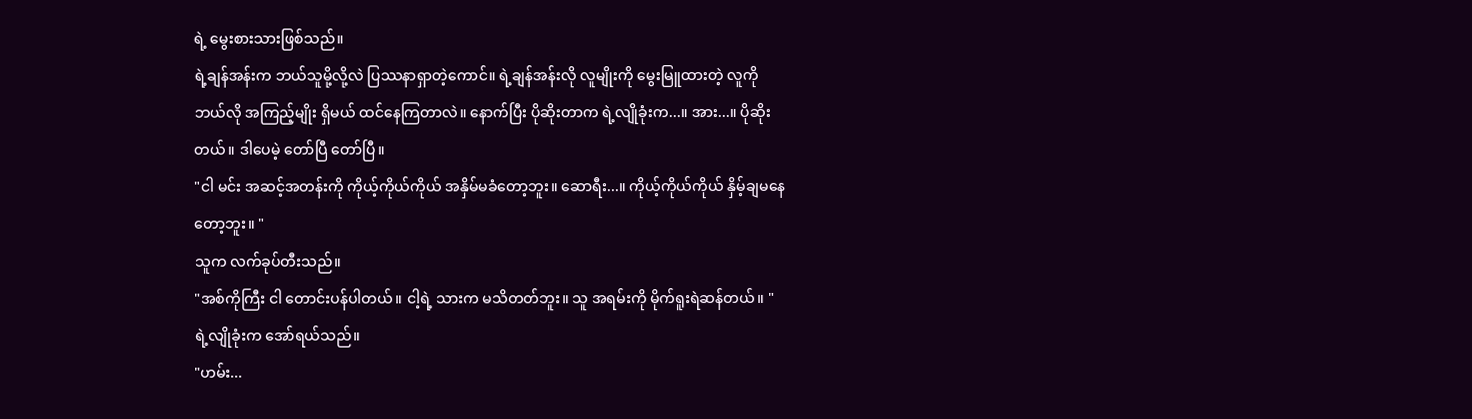ရဲ့ မွေးစားသားဖြစ်သည်။
ရဲ့ချန်အန်းက ဘယ်သူမို့လို့လဲ ပြဿနာရှာတဲ့ကောင်။ ရဲ့ချန်အန်းလို လူမျိုးကို မွေးမြူထားတဲ့ လူကို ဘယ်လို အကြည့်မျိုး ရှိမယ် ထင်နေကြတာလဲ။ နောက်ပြီး ပိုဆိုးတာက ရဲ့လျိုခုံးက...။ အား...။ ပိုဆိုးတယ်။ ဒါပေမဲ့ တော်ပြီ တော်ပြီ။
"ငါ မင်း အဆင့်အတန်းကို ကိုယ့်ကိုယ်ကိုယ် အနှိမ်မခံတော့ဘူး။ ဆောရီး...။ ကိုယ့်ကိုယ်ကိုယ် နှိမ့်ချမနေတော့ဘူး။ "
သူက လက်ခုပ်တီးသည်။
"အစ်ကိုကြီး ငါ တောင်းပန်ပါတယ်။ ငါ့ရဲ့ သားက မသိတတ်ဘူး။ သူ အရမ်းကို မိုက်ရူးရဲဆန်တယ်။ "
ရဲ့လျိုခုံးက အော်ရယ်သည်။
"ဟမ်း...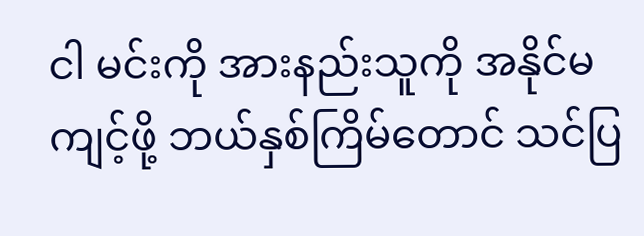ငါ မင်းကို အားနည်းသူကို အနိုင်မကျင့်ဖို့ ဘယ်နှစ်ကြိမ်တောင် သင်ပြ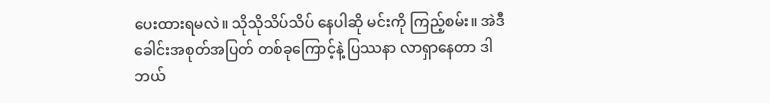ပေးထားရမလဲ။ သိုသိုသိပ်သိပ် နေပါဆို မင်းကို ကြည့်စမ်း။ အဲဒီ ခေါင်းအစုတ်အပြတ် တစ်ခုကြောင့်နဲ့ ပြဿနာ လာရှာနေတာ ဒါ ဘယ်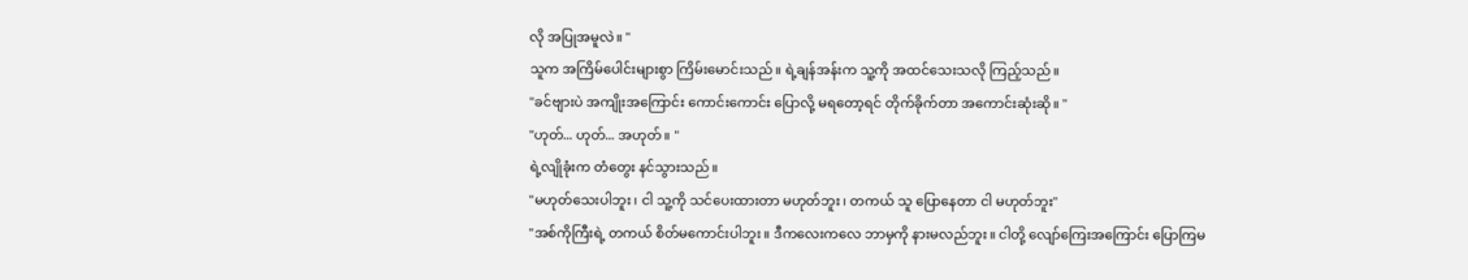လို အပြုအမူလဲ။ "
သူက အကြိမ်ပေါင်းများစွာ ကြိမ်းမောင်းသည်။ ရဲ့ချန်အန်းက သူ့ကို အထင်သေးသလို ကြည့်သည်။
"ခင်ဗျားပဲ အကျိုးအကြောင်း ကောင်းကောင်း ပြောလို့ မရတော့ရင် တိုက်ခိုက်တာ အကောင်းဆုံးဆို။ "
"ဟုတ်... ဟုတ်... အဟုတ်။ "
ရဲ့လျိုခုံးက တံတွေး နင်သွားသည်။
"မဟုတ်သေးပါဘူး၊ ငါ သူ့ကို သင်ပေးထားတာ မဟုတ်ဘူး၊ တကယ် သူ ပြောနေတာ ငါ မဟုတ်ဘူး"
"အစ်ကိုကြီးရဲ့ တကယ် စိတ်မကောင်းပါဘူး။ ဒီကလေးကလေ ဘာမှကို နားမလည်ဘူး။ ငါတို့ လျော်ကြေးအကြောင်း ပြောကြမ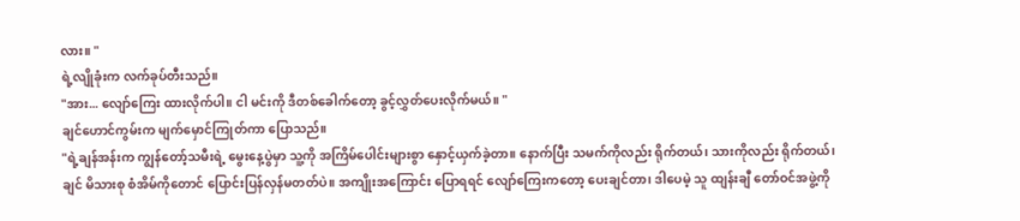လား။ "
ရဲ့လျိုခုံးက လက်ခုပ်တီးသည်။
"အား... လျော်ကြေး ထားလိုက်ပါ။ ငါ မင်းကို ဒီတစ်ခေါက်တော့ ခွင့်လွှတ်ပေးလိုက်မယ်။ "
ချင်ဟောင်ကွမ်းက မျက်မှောင်ကြုတ်ကာ ပြောသည်။
"ရဲ့ချန်အန်းက ကျွန်တော့်သမီးရဲ့ မွေးနေ့ပွဲမှာ သူ့ကို အကြိမ်ပေါင်းများစွာ နှောင့်ယှက်ခဲ့တာ။ နောက်ပြီး သမက်ကိုလည်း ရိုက်တယ်၊ သားကိုလည်း ရိုက်တယ်၊ ချင် မိသားစု စံအိမ်ကိုတောင် ပြောင်းပြန်လှန်မတတ်ပဲ။ အကျိုးအကြောင်း ပြောရရင် လျော်ကြေးကတော့ ပေးချင်တာ၊ ဒါပေမဲ့ သူ ထျန်းချီ တော်ဝင်အဖွဲ့ကို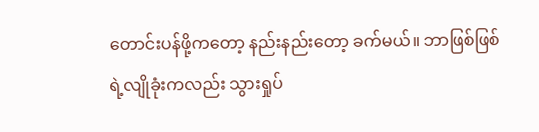တောင်းပန်ဖို့ကတော့ နည်းနည်းတော့ ခက်မယ်။ ဘာဖြစ်ဖြစ် ရဲ့လျိုခုံးကလည်း သွားရှုပ်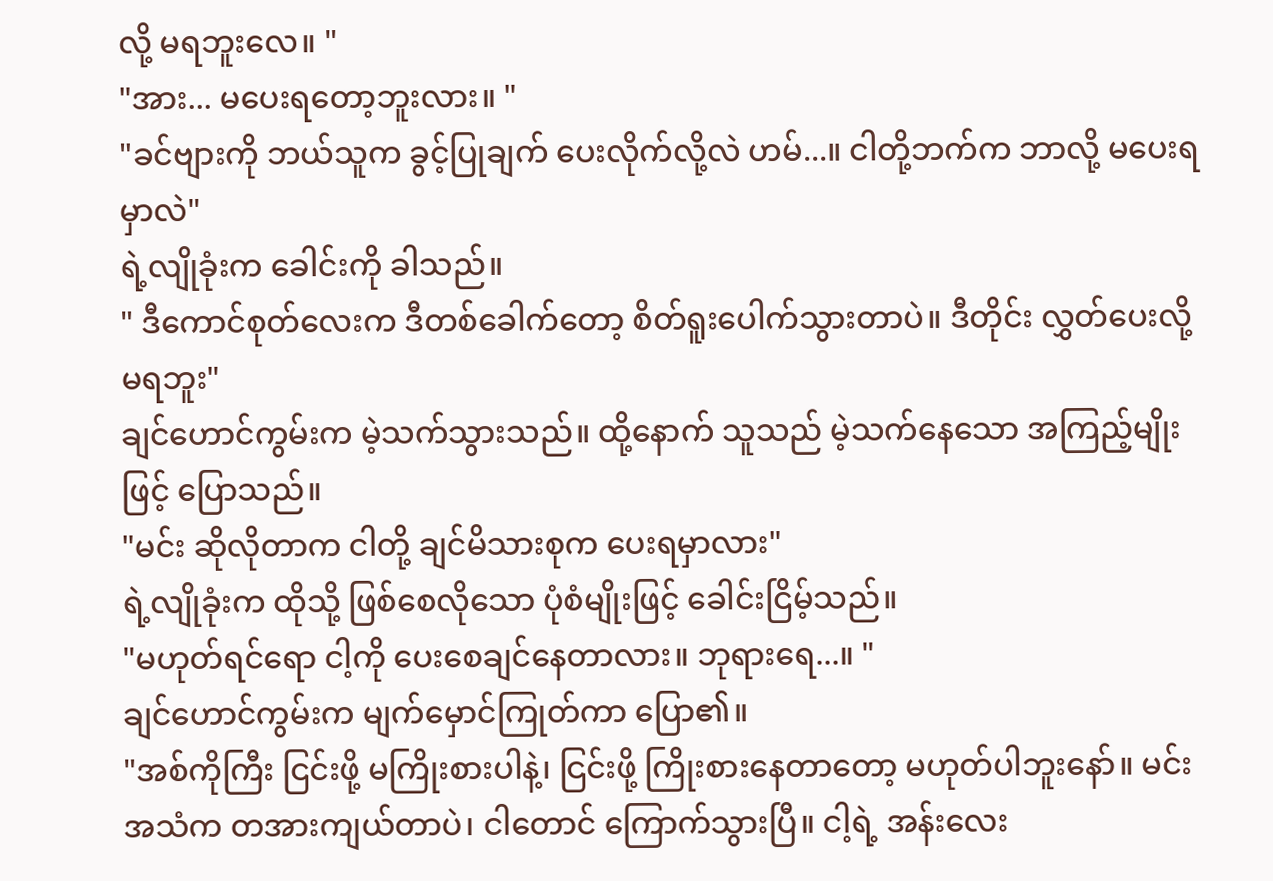လို့ မရဘူးလေ။ "
"အား... မပေးရတော့ဘူးလား။ "
"ခင်ဗျားကို ဘယ်သူက ခွင့်ပြုချက် ပေးလိုက်လို့လဲ ဟမ်...။ ငါတို့ဘက်က ဘာလို့ မပေးရမှာလဲ"
ရဲ့လျိုခုံးက ခေါင်းကို ခါသည်။
" ဒီကောင်စုတ်လေးက ဒီတစ်ခေါက်တော့ စိတ်ရူးပေါက်သွားတာပဲ။ ဒီတိုင်း လွှတ်ပေးလို့ မရဘူး"
ချင်ဟောင်ကွမ်းက မဲ့သက်သွားသည်။ ထို့နောက် သူသည် မဲ့သက်နေသော အကြည့်မျိုးဖြင့် ပြောသည်။
"မင်း ဆိုလိုတာက ငါတို့ ချင်မိသားစုက ပေးရမှာလား"
ရဲ့လျိုခုံးက ထိုသို့ ဖြစ်စေလိုသော ပုံစံမျိုးဖြင့် ခေါင်းငြိမ့်သည်။
"မဟုတ်ရင်ရော ငါ့ကို ပေးစေချင်နေတာလား။ ဘုရားရေ...။ "
ချင်ဟောင်ကွမ်းက မျက်မှောင်ကြုတ်ကာ ပြော၏။
"အစ်ကိုကြီး ငြင်းဖို့ မကြိုးစားပါနဲ့၊ ငြင်းဖို့ ကြိုးစားနေတာတော့ မဟုတ်ပါဘူးနော်။ မင်း အသံက တအားကျယ်တာပဲ၊ ငါတောင် ကြောက်သွားပြီ။ ငါ့ရဲ့ အန်းလေး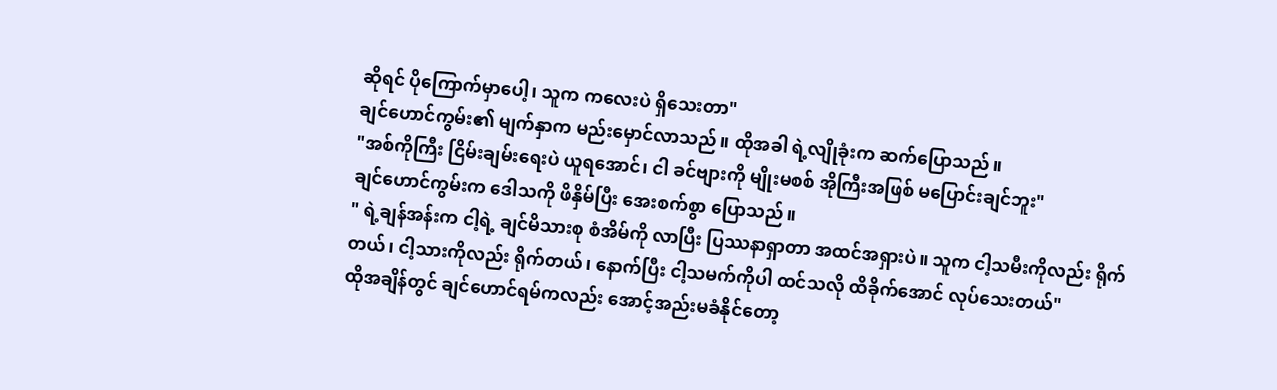ဆိုရင် ပိုကြောက်မှာပေါ့၊ သူက ကလေးပဲ ရှိသေးတာ"
ချင်ဟောင်ကွမ်း၏ မျက်နှာက မည်းမှောင်လာသည်။ ထိုအခါ ရဲ့လျိုခုံးက ဆက်ပြောသည်။
"အစ်ကိုကြီး ငြိမ်းချမ်းရေးပဲ ယူရအောင်၊ ငါ ခင်ဗျားကို မျိုးမစစ် အိုကြီးအဖြစ် မပြောင်းချင်ဘူး"
ချင်ဟောင်ကွမ်းက ဒေါသကို ဖိနှိမ်ပြီး အေးစက်စွာ ပြောသည်။
" ရဲ့ချန်အန်းက ငါ့ရဲ့ ချင်မိသားစု စံအိမ်ကို လာပြီး ပြဿနာရှာတာ အထင်အရှားပဲ။ သူက ငါ့သမီးကိုလည်း ရိုက်တယ်၊ ငါ့သားကိုလည်း ရိုက်တယ်၊ နောက်ပြီး ငါ့သမက်ကိုပါ ထင်သလို ထိခိုက်အောင် လုပ်သေးတယ်"
ထိုအချိန်တွင် ချင်ဟောင်ရမ်ကလည်း အောင့်အည်းမခံနိုင်တော့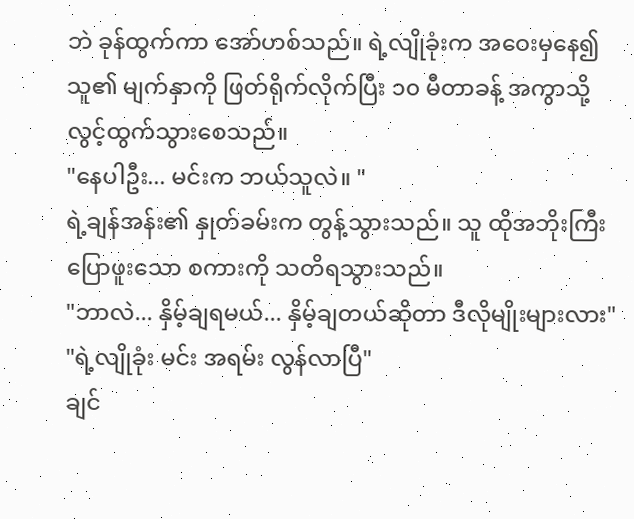ဘဲ ခုန်ထွက်ကာ အော်ဟစ်သည်။ ရဲ့လျိုခုံးက အဝေးမှနေ၍ သူ၏ မျက်နှာကို ဖြတ်ရိုက်လိုက်ပြီး ၁၀ မီတာခန့် အကွာသို့ လွင့်ထွက်သွားစေသည်။
"နေပါဦး... မင်းက ဘယ်သူလဲ။ "
ရဲ့ချန်အန်း၏ နှုတ်ခမ်းက တွန့်သွားသည်။ သူ ထိုအဘိုးကြီး ပြောဖူးသော စကားကို သတိရသွားသည်။
"ဘာလဲ... နှိမ့်ချရမယ်... နှိမ့်ချတယ်ဆိုတာ ဒီလိုမျိုးများလား"
"ရဲ့လျိုခုံး မင်း အရမ်း လွန်လာပြီ"
ချင်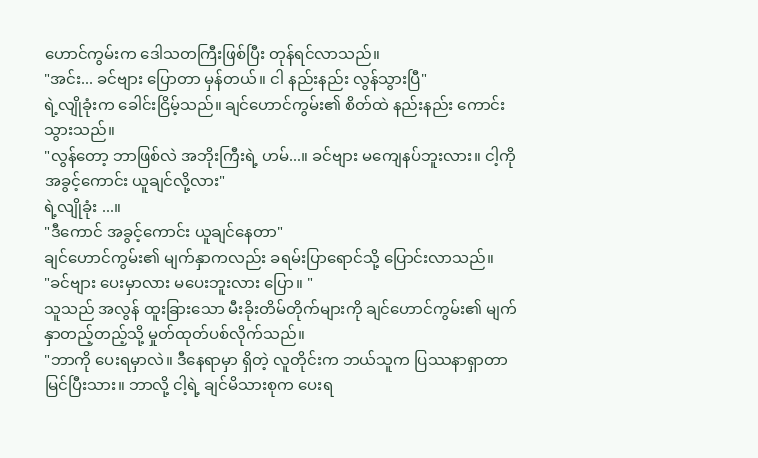ဟောင်ကွမ်းက ဒေါသတကြီးဖြစ်ပြီး တုန်ရင်လာသည်။
"အင်း... ခင်ဗျား ပြောတာ မှန်တယ်။ ငါ နည်းနည်း လွန်သွားပြီ"
ရဲ့လျိုခုံးက ခေါင်းငြိမ့်သည်။ ချင်ဟောင်ကွမ်း၏ စိတ်ထဲ နည်းနည်း ကောင်းသွားသည်။
"လွန်တော့ ဘာဖြစ်လဲ အဘိုးကြီးရဲ့ ဟမ်...။ ခင်ဗျား မကျေနပ်ဘူးလား။ ငါ့ကို အခွင့်ကောင်း ယူချင်လို့လား"
ရဲ့လျိုခုံး ...။
"ဒီကောင် အခွင့်ကောင်း ယူချင်နေတာ"
ချင်ဟောင်ကွမ်း၏ မျက်နှာကလည်း ခရမ်းပြာရောင်သို့ ပြောင်းလာသည်။
"ခင်ဗျား ပေးမှာလား မပေးဘူးလား ပြော။ "
သူသည် အလွန် ထူးခြားသော မီးခိုးတိမ်တိုက်များကို ချင်ဟောင်ကွမ်း၏ မျက်နှာတည့်တည့်သို့ မှုတ်ထုတ်ပစ်လိုက်သည်။
"ဘာကို ပေးရမှာလဲ။ ဒီနေရာမှာ ရှိတဲ့ လူတိုင်းက ဘယ်သူက ပြဿနာရှာတာ မြင်ပြီးသား။ ဘာလို့ ငါ့ရဲ့ ချင်မိသားစုက ပေးရ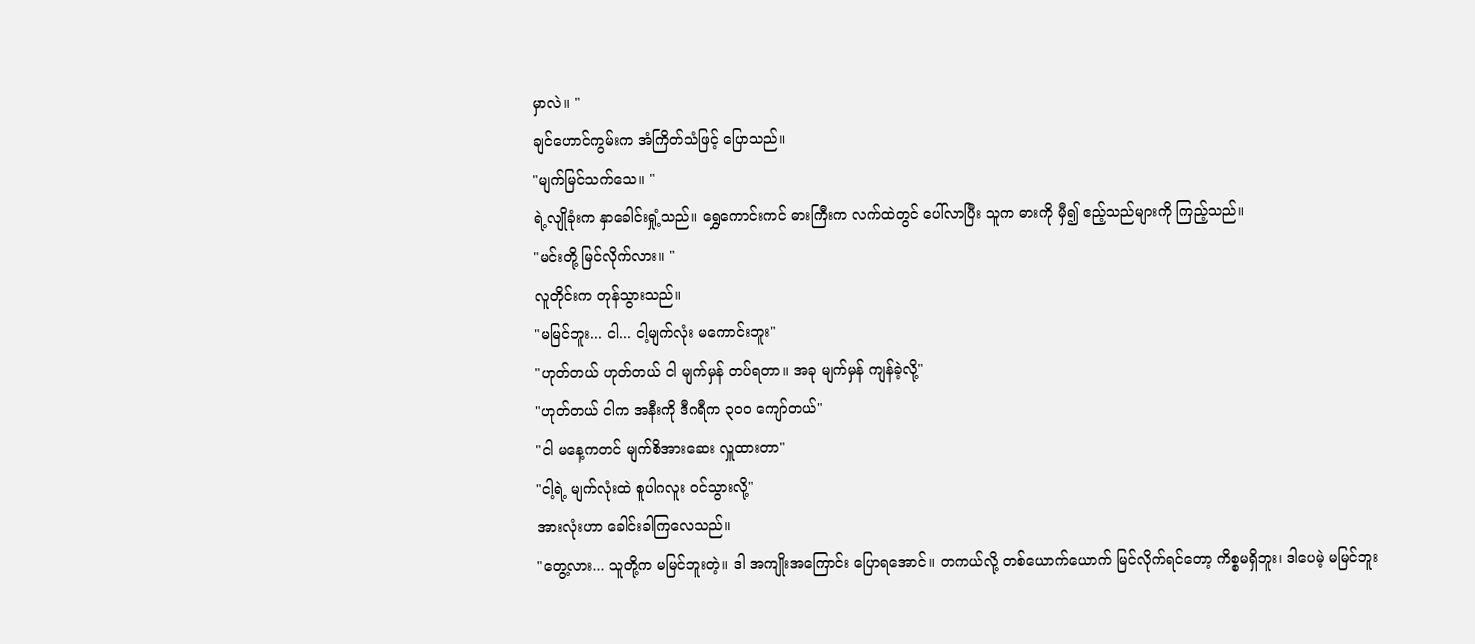မှာလဲ။ "
ချင်ဟောင်ကွမ်းက အံကြိတ်သံဖြင့် ပြောသည်။
"မျက်မြင်သက်သေ။ "
ရဲ့လျိုခုံးက နှာခေါင်းရှုံ့သည်။ ရွှေကောင်းကင် ဓားကြီးက လက်ထဲတွင် ပေါ်လာပြီး သူက ဓားကို မှီ၍ ဧည့်သည်များကို ကြည့်သည်။
"မင်းတို့ မြင်လိုက်လား။ "
လူတိုင်းက တုန်သွားသည်။
"မမြင်ဘူး... ငါ... ငါ့မျက်လုံး မကောင်းဘူး"
"ဟုတ်တယ် ဟုတ်တယ် ငါ မျက်မှန် တပ်ရတာ။ အခု မျက်မှန် ကျန်ခဲ့လို့"
"ဟုတ်တယ် ငါက အနီးကို ဒီဂရီက ၃၀၀ ကျော်တယ်"
"ငါ မနေ့ကတင် မျက်စိအားဆေး လှူထားတာ"
"ငါ့ရဲ့ မျက်လုံးထဲ စူပါဂလူး ဝင်သွားလို့"
အားလုံးဟာ ခေါင်းခါကြလေသည်။
"တွေ့လား... သူတို့က မမြင်ဘူးတဲ့။ ဒါ အကျိုးအကြောင်း ပြောရအောင်။ တကယ်လို့ တစ်ယောက်ယောက် မြင်လိုက်ရင်တော့ ကိစ္စမရှိဘူး၊ ဒါပေမဲ့ မမြင်ဘူး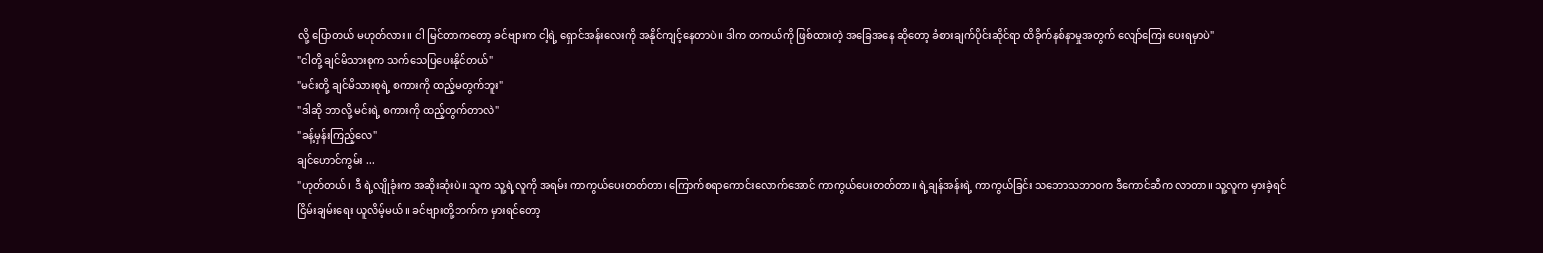လို့ ပြောတယ် မဟုတ်လား။ ငါ မြင်တာကတော့ ခင်ဗျားက ငါ့ရဲ့ ရှောင်အန်းလေးကို အနိုင်ကျင့်နေတာပဲ။ ဒါက တကယ်ကို ဖြစ်ထားတဲ့ အခြေအနေ ဆိုတော့ ခံစားချက်ပိုင်းဆိုင်ရာ ထိခိုက်နစ်နာမှုအတွက် လျော်ကြေး ပေးရမှာပဲ"
"ငါတို့ ချင်မိသားစုက သက်သေပြပေးနိုင်တယ်"
"မင်းတို့ ချင်မိသားစုရဲ့ စကားကို ထည့်မတွက်ဘူး"
"ဒါဆို ဘာလို့ မင်းရဲ့ စကားကို ထည့်တွက်တာလဲ"
"ခန့်မှန်းကြည့်လေ"
ချင်ဟောင်ကွမ်း ...
"ဟုတ်တယ်၊ ဒီ ရဲ့လျိုခုံးက အဆိုးဆုံးပဲ။ သူက သူ့ရဲ့လူကို အရမ်း ကာကွယ်ပေးတတ်တာ၊ ကြောက်စရာကောင်းလောက်အောင် ကာကွယ်ပေးတတ်တာ။ ရဲ့ချန်အန်းရဲ့ ကာကွယ်ခြင်း သဘောသဘာဝက ဒီကောင်ဆီက လာတာ။ သူ့လူက မှားခဲ့ရင် ငြိမ်းချမ်းရေး ယူလိမ့်မယ်။ ခင်ဗျားတို့ဘက်က မှားရင်တော့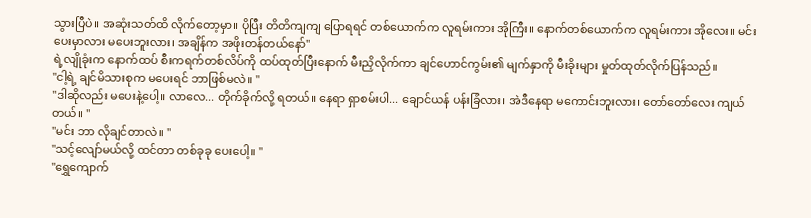သွားပြီပဲ။ အဆုံးသတ်ထိ လိုက်တော့မှာ။ ပိုပြီး တိတိကျကျ ပြောရရင် တစ်ယောက်က လူရမ်းကား အိုကြီး။ နောက်တစ်ယောက်က လူရမ်းကား အိုလေး။ မင်း ပေးမှာလား မပေးဘူးလား၊ အချိန်က အဖိုးတန်တယ်နော်"
ရဲ့လျိုခုံးက နောက်ထပ် စီးကရက်တစ်လိပ်ကို ထပ်ထုတ်ပြီးနောက် မီးညှိလိုက်ကာ ချင်ဟောင်ကွမ်း၏ မျက်နှာကို မီးခိုးများ မှုတ်ထုတ်လိုက်ပြန်သည်။
"ငါ့ရဲ့ ချင်မိသားစုက မပေးရင် ဘာဖြစ်မလဲ။ "
"ဒါဆိုလည်း မပေးနဲ့ပေါ့။ လာလေ... တိုက်ခိုက်လို့ ရတယ်။ နေရာ ရှာစမ်းပါ... ချောင်ယန် ပန်းခြံလား၊ အဲဒီနေရာ မကောင်းဘူးလား၊ တော်တော်လေး ကျယ်တယ်။ "
"မင်း ဘာ လိုချင်တာလဲ။ "
"သင့်လျော်မယ်လို့ ထင်တာ တစ်ခုခု ပေးပေါ့။ "
"ရွှေကျောက်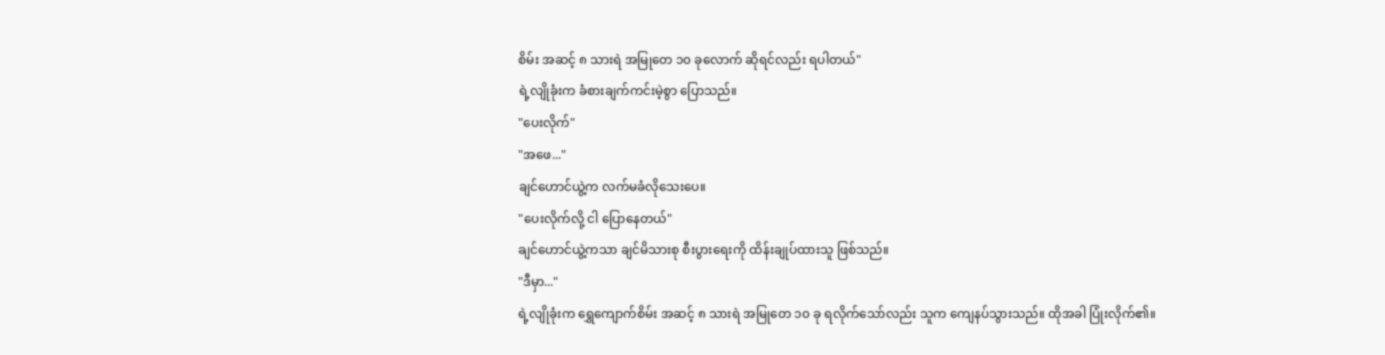စိမ်း အဆင့် ၈ သားရဲ အမြုတေ ၁၀ ခုလောက် ဆိုရင်လည်း ရပါတယ်"
ရဲ့လျိုခုံးက ခံစားချက်ကင်းမဲ့စွာ ပြောသည်။
"ပေးလိုက်"
"အဖေ..."
ချင်ဟောင်ယွဲ့က လက်မခံလိုသေးပေ။
"ပေးလိုက်လို့ ငါ ပြောနေတယ်"
ချင်ဟောင်ယွဲ့ကသာ ချင်မိသားစု စီးပွားရေးကို ထိန်းချုပ်ထားသူ ဖြစ်သည်။
"ဒီမှာ..."
ရဲ့လျိုခုံးက ရွှေကျောက်စိမ်း အဆင့် ၈ သားရဲ အမြုတေ ၁၀ ခု ရလိုက်သော်လည်း သူက ကျေနပ်သွားသည်။ ထိုအခါ ပြုံးလိုက်၏။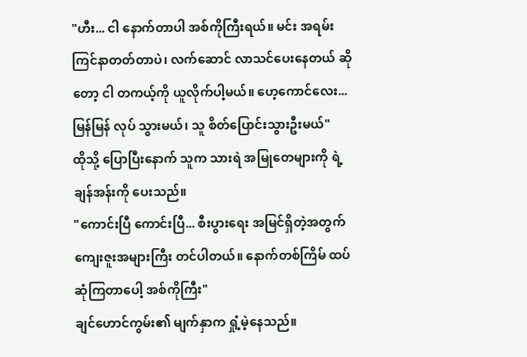"ဟီး... ငါ နောက်တာပါ အစ်ကိုကြီးရယ်။ မင်း အရမ်း ကြင်နာတတ်တာပဲ၊ လက်ဆောင် လာသင်ပေးနေတယ် ဆိုတော့ ငါ တကယ့်ကို ယူလိုက်ပါ့မယ်။ ဟေ့ကောင်လေး... မြန်မြန် လုပ် သွားမယ်၊ သူ စိတ်ပြောင်းသွားဦးမယ်"
ထိုသို့ ပြောပြီးနောက် သူက သားရဲ အမြုတေများကို ရဲ့ချန်အန်းကို ပေးသည်။
"ကောင်းပြီ ကောင်းပြီ... စီးပွားရေး အမြင်ရှိတဲ့အတွက် ကျေးဇူးအများကြီး တင်ပါတယ်။ နောက်တစ်ကြိမ် ထပ်ဆုံကြတာပေါ့ အစ်ကိုကြီး"
ချင်ဟောင်ကွမ်း၏ မျက်နှာက ရှုံ့မဲ့နေသည်။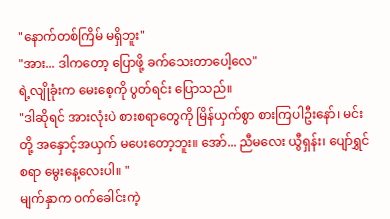"နောက်တစ်ကြိမ် မရှိဘူး"
"အား... ဒါကတော့ ပြောဖို့ ခက်သေးတာပေါ့လေ"
ရဲ့လျိုခုံးက မေးစေ့ကို ပွတ်ရင်း ပြောသည်။
"ဒါဆိုရင် အားလုံးပဲ စားစရာတွေကို မြိန်ယှက်စွာ စားကြပါဦးနော်၊ မင်းတို့ အနှောင့်အယှက် မပေးတော့ဘူး။ အော်... ညီမလေး ယွီရှန်း၊ ပျော်ရွှင်စရာ မွေးနေ့လေးပါ။ "
မျက်နှာက ဝက်ခေါင်းကဲ့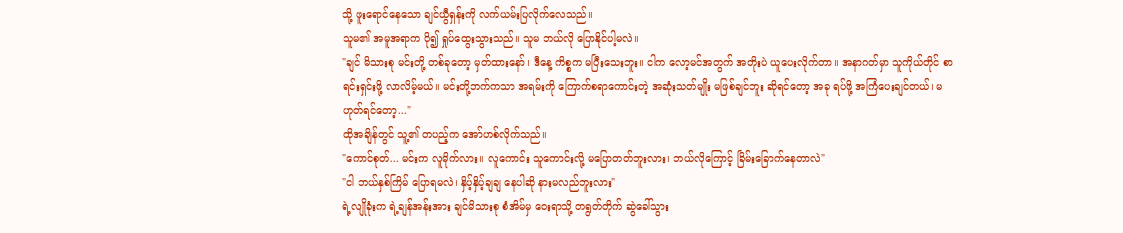သို့ ဖူးရောင်နေသော ချင်ယွီရှန်းကို လက်ယမ်းပြလိုက်လေသည်။
သူမ၏ အမူအရာက ပို၍ ရှုပ်ထွေးသွားသည်။ သူမ ဘယ်လို ပြောနိုင်ပါ့မလဲ။
"ချင် မိသားစု မင်းတို့ တစ်ခုတော့ မှတ်ထားနော်၊ ဒီနေ့ ကိစ္စက မပြီးသေးဘူး။ ငါက လော့မင်အတွက် အတိုးပဲ ယူပေးလိုက်တာ။ အနာဂတ်မှာ သူကိုယ်တိုင် စာရင်းရှင်းဖို့ လာလိမ့်မယ်။ မင်းတို့ဘက်ကသာ အရမ်းကို ကြောက်စရာကောင်းတဲ့ အဆုံးသတ်မျိုး မဖြစ်ချင်ဘူး ဆိုရင်တော့ အခု ရပ်ဖို့ အကြံပေးချင်တယ်၊ မဟုတ်ရင်တော့..."
ထိုအချိန်တွင် သူ့၏ တပည့်က အော်ဟစ်လိုက်သည်။
"ကောင်စုတ်... မင်းက လူမိုက်လား။ လူကောင်း သူကောင်းလို့ မပြောတတ်ဘူးလား၊ ဘယ်လိုကြောင့် ခြိမ်းခြောက်နေတာလဲ"
"ငါ ဘယ်နှစ်ကြိမ် ပြောရမလဲ၊ နှိပ့်နှိပ့်ချချ နေပါဆို နားမလည်ဘူးလား"
ရဲ့လျိုခုံးက ရဲ့ချန်အန်းအား ချင်မိသားစု စံအိမ်မှ ဝေးရာသို့ တရွတ်တိုက် ဆွဲခေါ်သွား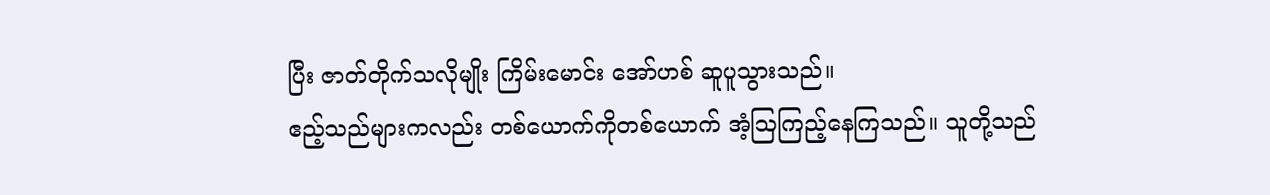ပြီး ဇာတ်တိုက်သလိုမျိုး ကြိမ်းမောင်း အော်ဟစ် ဆူပူသွားသည်။
ဧည့်သည်များကလည်း တစ်ယောက်ကိုတစ်ယောက် အံ့ဩကြည့်နေကြသည်။ သူတို့သည်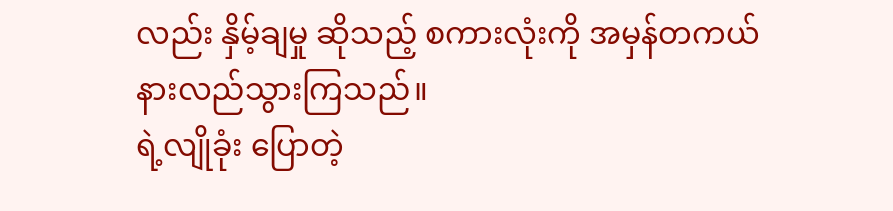လည်း နှိမ့်ချမှု ဆိုသည့် စကားလုံးကို အမှန်တကယ် နားလည်သွားကြသည်။
ရဲ့လျိုခုံး ပြောတဲ့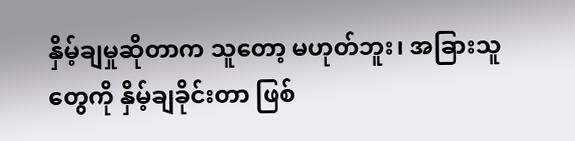နှိမ့်ချမှုဆိုတာက သူတော့ မဟုတ်ဘူး၊ အခြားသူတွေကို နှိမ့်ချခိုင်းတာ ဖြစ်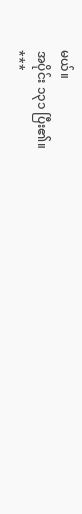မယ်။
အပိုင်း ၁၃၁ ပြီး၏။
***